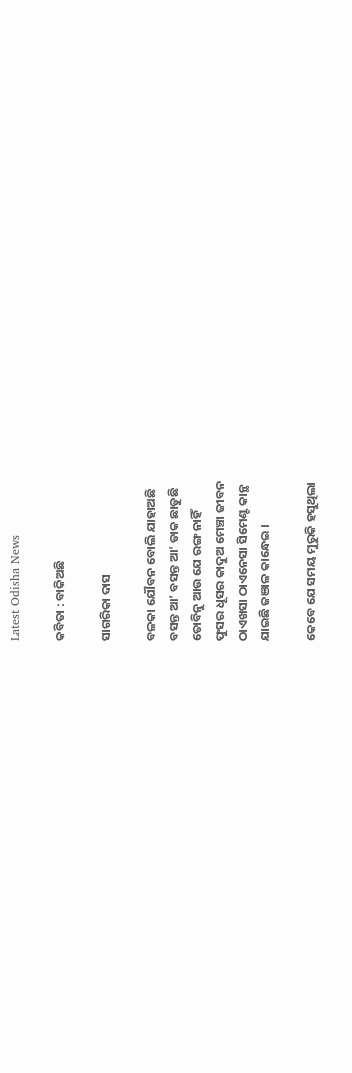Latest Odisha News

କବିତା : ବାକିଅଛି

ସାଗରିକା ଦାସ

ବଳକା ଯୌବନ ବୋଲି ଯାହାଅଛି
ବସନ୍ତ ଆ’ ବସନ୍ତ ଆ’ ଡାକ ଛାଡୁଛି
ତୋବିନୁ ଆଉ ଯେ ରଙ୍ଗ ନାହିଁ
ଫୁସର ଧୂସର କାଦୁଅ ମେଞ୍ଚା ଜୀବନ
ଠାଏଖସା ଠାଏନେସା ସିମେଣ୍ଟ କାନ୍ଥ
ଯାଇଛି ଜଞାଳ କାନ୍ଧେଇ ।

କେବେ ଯେ ସମୟ ମୁରୁକି ହସୁଥିଲା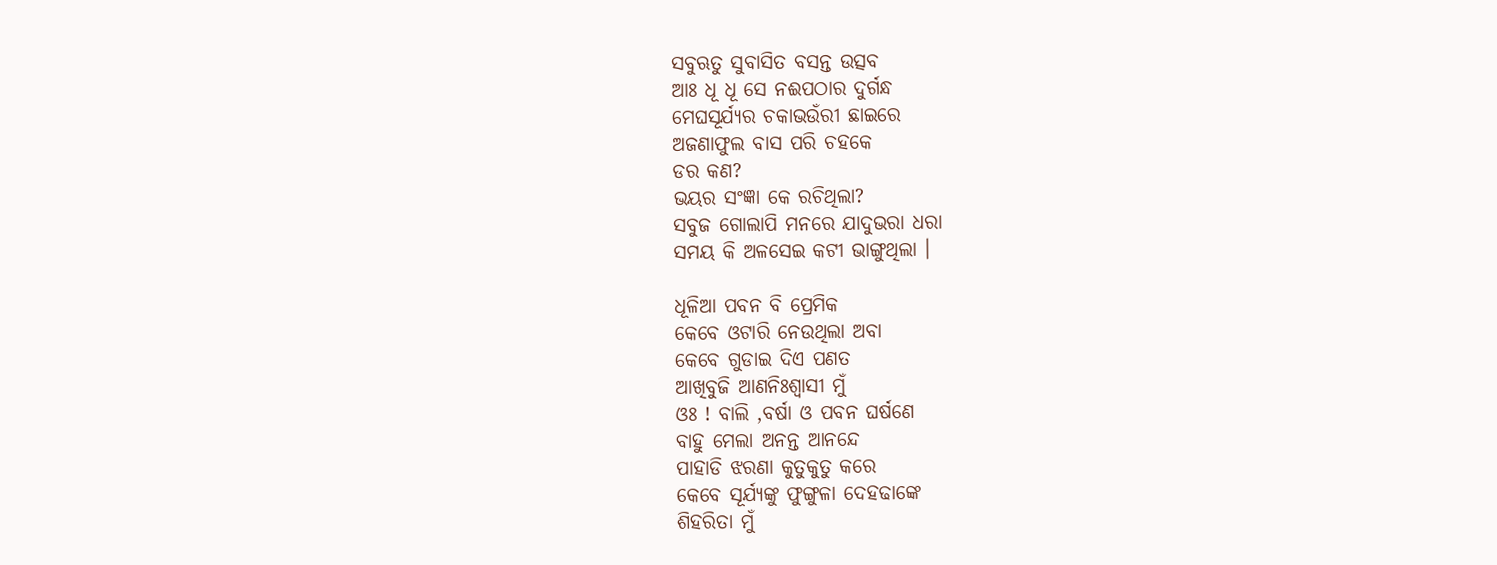ସବୁଋତୁ ସୁବାସିତ ବସନ୍ତ ଉତ୍ସବ
ଆଃ ଧୂ ଧୂ ସେ ନଈପଠାର ଦୁର୍ଗନ୍ଧ
ମେଘସୂର୍ଯ୍ୟର ଚକାଭଉଁରୀ ଛାଇରେ
ଅଜଣାଫୁଲ ବାସ ପରି ଚହକେ
ଡର କଣ?
ଭୟର ସଂଜ୍ଞା କେ ରଚିଥିଲା?
ସବୁଜ ଗୋଲାପି ମନରେ ଯାଦୁଭରା ଧରା
ସମୟ କି ଅଳସେଇ କଟୀ ଭାଙ୍ଗୁଥିଲା ।

ଧୂଳିଆ ପବନ ବି ପ୍ରେମିକ
କେବେ ଓଟାରି ନେଉଥିଲା ଅବା
କେବେ ଗୁଡାଇ ଦିଏ ପଣତ
ଆଖିବୁଜି ଆଣନିଃଶ୍ବାସୀ ମୁଁ
ଓଃ ! ବାଲି ,ବର୍ଷା ଓ ପବନ ଘର୍ଷଣେ
ବାହୁ ମେଲା ଅନନ୍ତ ଆନନ୍ଦେ
ପାହାଡି ଝରଣା କୁତୁକୁତୁ କରେ
କେବେ ସୂର୍ଯ୍ୟଙ୍କୁ ଫୁଙ୍ଗୁଳା ଦେହଢାଙ୍କେ
ଶିହରିତା ମୁଁ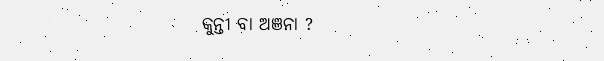କୁନ୍ତୀ ବା ଅଞନା ?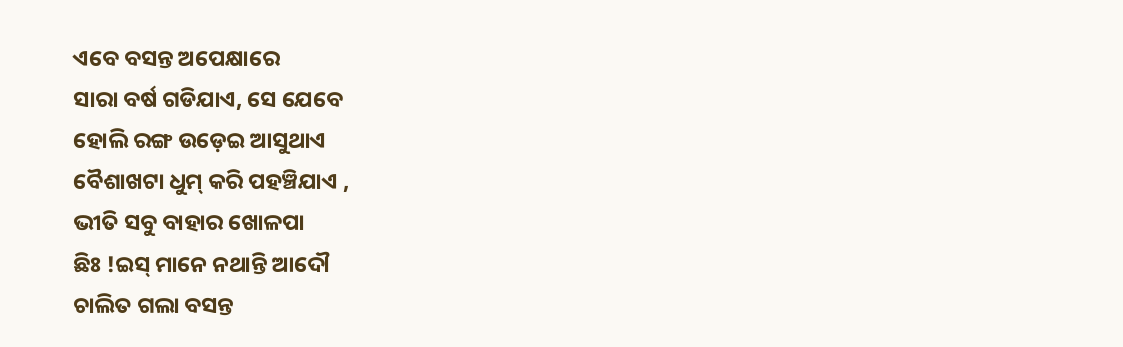ଏବେ ବସନ୍ତ ଅପେକ୍ଷାରେ
ସାରା ବର୍ଷ ଗଡିଯାଏ, ସେ ଯେବେ
ହୋଲି ରଙ୍ଗ ଉଡ଼େଇ ଆସୁଥାଏ
ବୈଶାଖଟା ଧୁମ୍ କରି ପହଞ୍ଚିଯାଏ ,
ଭୀତି ସବୁ ବାହାର ଖୋଳପା
ଛିଃ !ଇସ୍ ମାନେ ନଥାନ୍ତି ଆଦୌ
ଚାଲିତ ଗଲା ବସନ୍ତ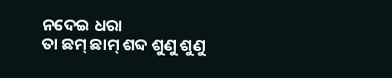ନଦେଇ ଧରା
ତା ଛମ୍ ଛାମ୍ ଶବ୍ଦ ଶୁଣୁ ଶୁଣୁ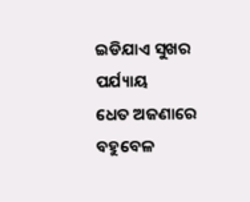ଇଡିଯାଏ ସୁଖର ପର୍ଯ୍ୟାୟ
ଧେତ ଅଜଣାରେ ବହୁବେଳ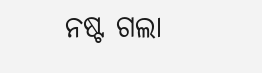ନଷ୍ଟ ଗଲା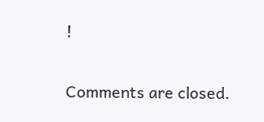!

Comments are closed.